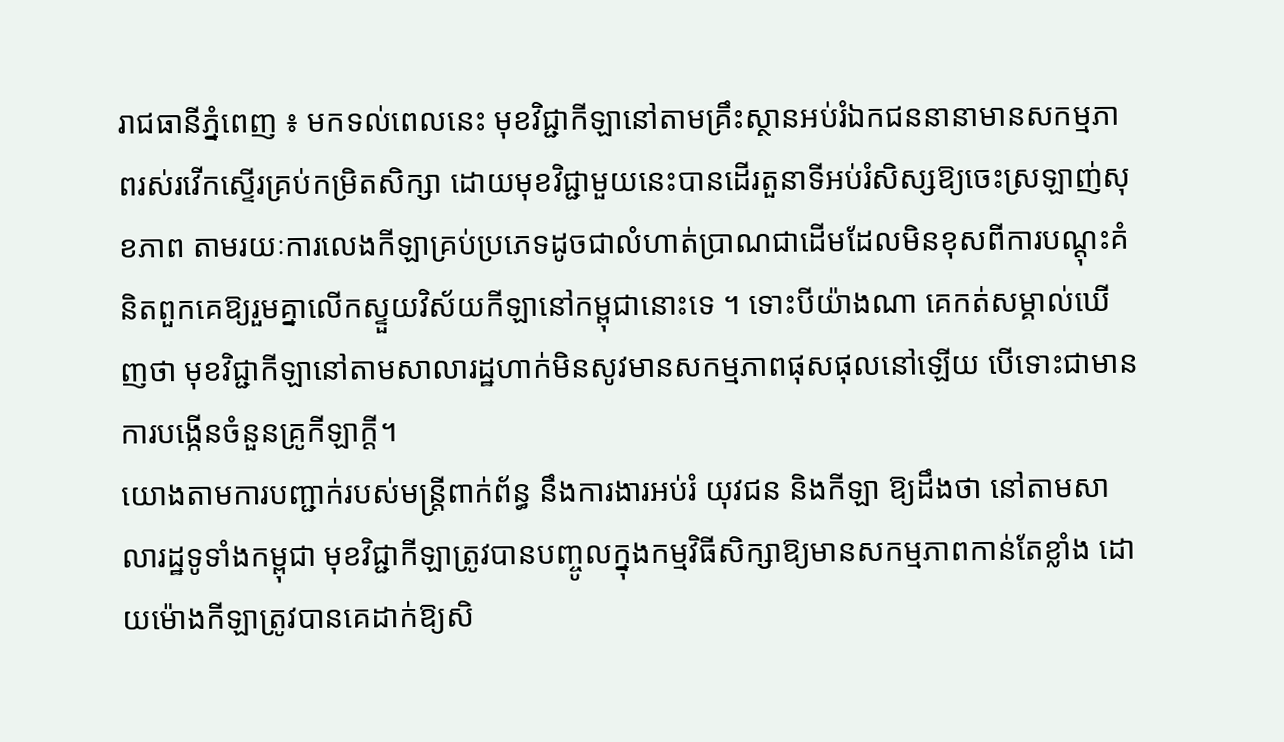រាជធានីភ្នំពេញ ៖ មកទល់ពេលនេះ មុខវិជ្ជាកីឡានៅតាមគ្រឹះស្ថានអប់រំឯកជននានាមានសកម្មភាពរស់រវើកស្ទើរគ្រប់កម្រិតសិក្សា ដោយមុខវិជ្ជាមួយនេះបានដើរតួនាទីអប់រំសិស្សឱ្យចេះស្រឡាញ់សុខភាព តាមរយៈការលេងកីឡាគ្រប់ប្រភេទដូចជាលំហាត់ប្រាណជាដើមដែលមិនខុសពីការបណ្ដុះគំនិតពួកគេឱ្យរួមគ្នាលើកស្ទួយវិស័យកីឡានៅកម្ពុជានោះទេ ។ ទោះបីយ៉ាងណា គេកត់សម្គាល់ឃើញថា មុខវិជ្ជាកីឡានៅតាមសាលារដ្ឋហាក់មិនសូវមានសកម្មភាពផុសផុលនៅឡើយ បើទោះជាមានការបង្កើនចំនួនគ្រូកីឡាក្ដី។
យោងតាមការបញ្ជាក់របស់មន្ត្រីពាក់ព័ន្ធ នឹងការងារអប់រំ យុវជន និងកីឡា ឱ្យដឹងថា នៅតាមសាលារដ្ឋទូទាំងកម្ពុជា មុខវិជ្ជាកីឡាត្រូវបានបញ្ចូលក្នុងកម្មវិធីសិក្សាឱ្យមានសកម្មភាពកាន់តែខ្លាំង ដោយម៉ោងកីឡាត្រូវបានគេដាក់ឱ្យសិ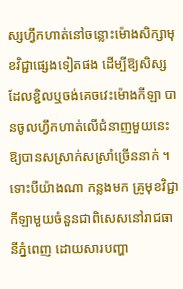ស្សហ្វឹកហាត់នៅចន្លោះម៉ោងសិក្សាមុខវិជ្ជាផ្សេងទៀតផង ដើម្បីឱ្យសិស្សដែលខ្ជិលឬចង់គេចវេះម៉ោងកីឡា បានចូលហ្វឹកហាត់លើជំនាញមួយនេះឱ្យបានសស្រាក់សស្រាំច្រើននាក់ ។ ទោះបីយ៉ាងណា កន្លងមក គ្រូមុខវិជ្ជាកីឡាមួយចំនួនជាពិសេសនៅរាជធានីភ្នំពេញ ដោយសារបញ្ហា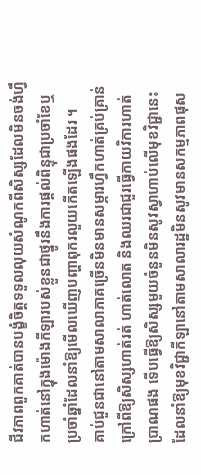ជីវភាពពួកគាត់បានបង្ខំចិត្តទទួលលុយសំណូកពីសិស្សដែលមិនចង់ហ្វឹកហាត់នៅក្នុងម៉ោងកីឡារបស់ខ្លួនជាថ្នូរនឹងការផ្ដល់ពិន្ទុជាប្រចាំខែឬប្រចាំឆ្នាំដែលនាំឱ្យមើលឃើញបញ្ហាពុករលួយកើតឡើងផងដែរ ។
គាប់ជួនជានៅតាមសាលាភាគច្រើនមិនមានសម្ភារហ្វឹកហាត់គ្រប់គ្រាន់ក្រៅពីឱ្យសិស្សហាត់រត់ ហាត់លោត និងឈរជាជួរធ្វើកាយវិការហាត់ប្រាណផង ទើបធ្វើឱ្យសិស្សមួយចំនួនមិនសូវស្វាហាប់លើមុខវិជ្ជានេះដែលនាំឱ្យមុខវិជ្ជាកីឡានៅតាមសាលារដ្ឋមិនសូវមានសកម្មភាពផុស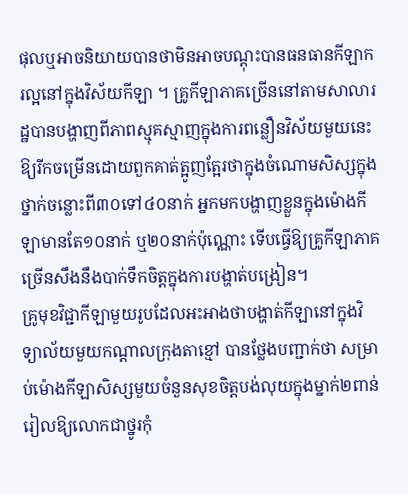ផុលឬអាចនិយាយបានថាមិនអាចបណ្ដុះបានធនធានកីឡាករល្អនៅក្នុងវិស័យកីឡា ។ គ្រូកីឡាភាគច្រើននៅតាមសាលារដ្ឋបានបង្ហាញពីភាពស្មុគស្មាញក្នុងការពន្លឿនវិស័យមួយនេះឱ្យរីកចម្រើនដោយពួកគាត់ត្អូញត្អែរថាក្នុងចំណោមសិស្សក្នុងថ្នាក់ចន្លោះពី៣០ទៅ៤០នាក់ អ្នកមកបង្ហាញខ្លួនក្នុងម៉ោងកីឡាមានតែ១០នាក់ ឬ២០នាក់ប៉ុណ្ណោះ ទើបធ្វើឱ្យគ្រូកីឡាភាគច្រើនសឹងនឹងបាក់ទឹកចិត្តក្នុងការបង្ហាត់បង្រៀន។
គ្រូមុខវិជ្ជាកីឡាមួយរូបដែលអះអាងថាបង្ហាត់កីឡានៅក្នុងវិទ្យាល័យមួយកណ្ដាលក្រុងតាខ្មៅ បានថ្លែងបញ្ជាក់ថា សម្រាប់ម៉ោងកីឡាសិស្សមួយចំនួនសុខចិត្តបង់លុយក្នុងម្នាក់២ពាន់រៀលឱ្យលោកជាថ្នូរកុំ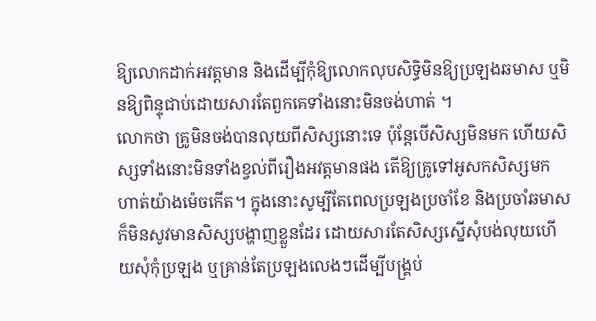ឱ្យលោកដាក់អវត្តមាន និងដើម្បីកុំឱ្យលោកលុបសិទ្ធិមិនឱ្យប្រឡងឆមាស ឬមិនឱ្យពិន្ទុជាប់ដោយសារតែពួកគេទាំងនោះមិនចង់ហាត់ ។
លោកថា គ្រូមិនចង់បានលុយពីសិស្សនោះទេ ប៉ុន្តែបើសិស្សមិនមក ហើយសិស្សទាំងនោះមិនទាំងខ្វល់ពីរឿងអវត្តមានផង តើឱ្យគ្រូទៅអូសកសិស្សមកហាត់យ៉ាងម៉េចកើត។ ក្នុងនោះសូម្បីតែពេលប្រឡងប្រចាំខែ និងប្រចាំឆមាស ក៏មិនសូវមានសិស្សបង្ហាញខ្លួនដែរ ដោយសារតែសិស្សស្នើសុំបង់លុយហើយសុំកុំប្រឡង ឬគ្រាន់តែប្រឡងលេងៗដើម្បីបង្គ្រប់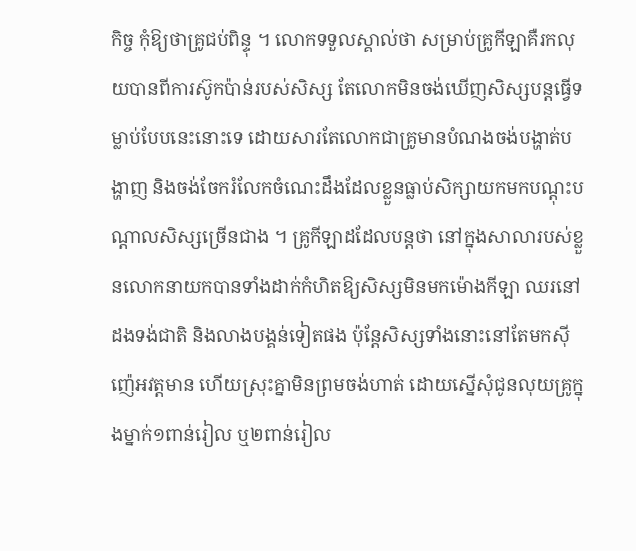កិច្ច កុំឱ្យថាគ្រូជប់ពិន្ទុ ។ លោកទទួលស្គាល់ថា សម្រាប់គ្រូកីឡាគឺរកលុយបានពីការស៊ូកប៉ាន់របស់សិស្ស តែលោកមិនចង់ឃើញសិស្សបន្តធ្វើទម្លាប់បែបនេះនោះទេ ដោយសារតែលោកជាគ្រូមានបំណងចង់បង្ហាត់បង្ហាញ និងចង់ចែករំលែកចំណេះដឹងដែលខ្លួនធ្លាប់សិក្សាយកមកបណ្ដុះបណ្ដាលសិស្សច្រើនជាង ។ គ្រូកីឡាដដែលបន្តថា នៅក្នុងសាលារបស់ខ្លួនលោកនាយកបានទាំងដាក់កំហិតឱ្យសិស្សមិនមកម៉ោងកីឡា ឈរនៅដងទង់ជាតិ និងលាងបង្គន់ទៀតផង ប៉ុន្តែសិស្សទាំងនោះនៅតែមកស៊ីញ៉េអវត្តមាន ហើយស្រុះគ្នាមិនព្រមចង់ហាត់ ដោយស្នើសុំជូនលុយគ្រូក្នុងម្នាក់១ពាន់រៀល ឬ២ពាន់រៀល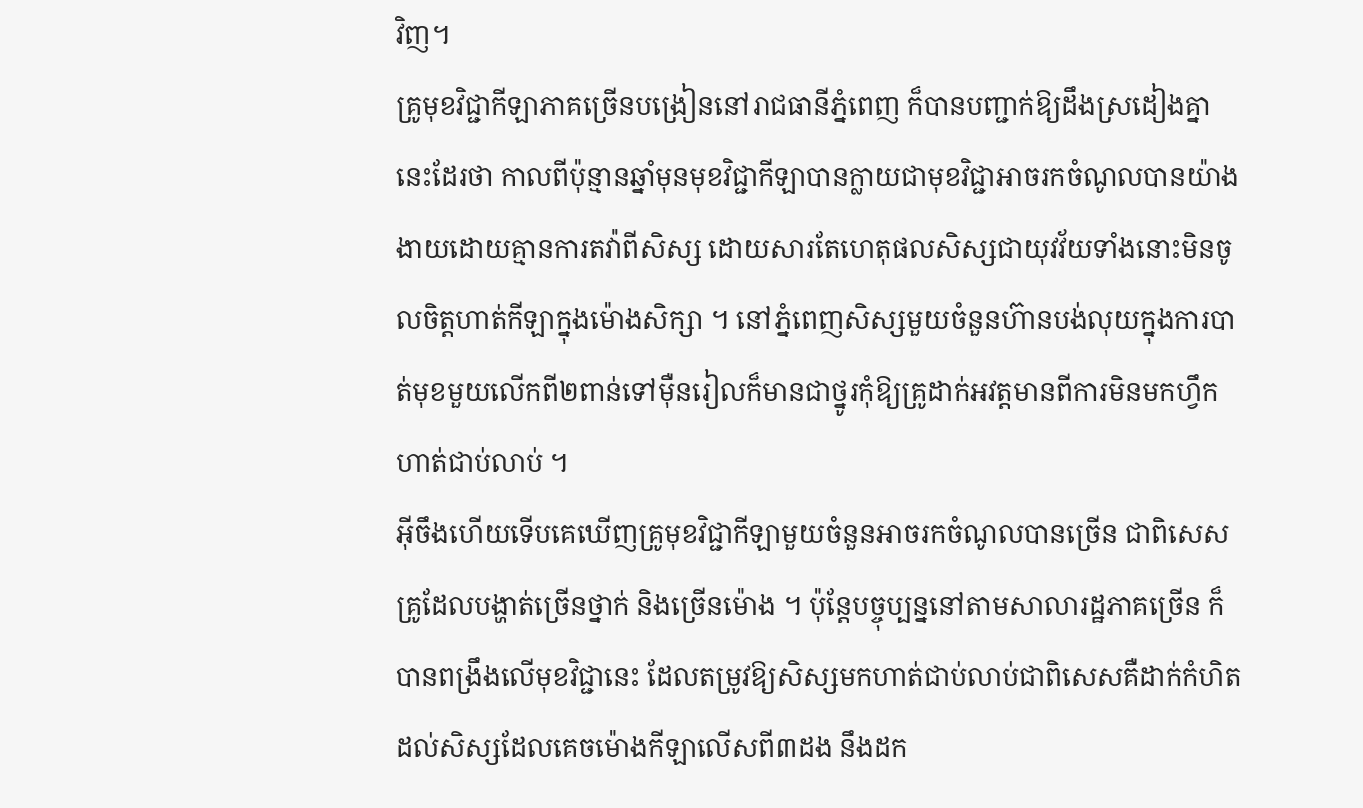វិញ។
គ្រូមុខវិជ្ជាកីឡាភាគច្រើនបង្រៀននៅរាជធានីភ្នំពេញ ក៏បានបញ្ជាក់ឱ្យដឹងស្រដៀងគ្នានេះដែរថា កាលពីប៉ុន្មានឆ្នាំមុនមុខវិជ្ជាកីឡាបានក្លាយជាមុខវិជ្ជាអាចរកចំណូលបានយ៉ាងងាយដោយគ្មានការតវ៉ាពីសិស្ស ដោយសារតែហេតុផលសិស្សជាយុវវ័យទាំងនោះមិនចូលចិត្តហាត់កីឡាក្នុងម៉ោងសិក្សា ។ នៅភ្នំពេញសិស្សមួយចំនួនហ៊ានបង់លុយក្នុងការបាត់មុខមួយលើកពី២ពាន់ទៅម៉ឺនរៀលក៏មានជាថ្នូរកុំឱ្យគ្រូដាក់អវត្តមានពីការមិនមកហ្វឹកហាត់ជាប់លាប់ ។
អ៊ីចឹងហើយទើបគេឃើញគ្រូមុខវិជ្ជាកីឡាមួយចំនួនអាចរកចំណូលបានច្រើន ជាពិសេសគ្រូដែលបង្ហាត់ច្រើនថ្នាក់ និងច្រើនម៉ោង ។ ប៉ុន្តែបច្ចុប្បន្ននៅតាមសាលារដ្ឋភាគច្រើន ក៏បានពង្រឹងលើមុខវិជ្ជានេះ ដែលតម្រូវឱ្យសិស្សមកហាត់ជាប់លាប់ជាពិសេសគឺដាក់កំហិតដល់សិស្សដែលគេចម៉ោងកីឡាលើសពី៣ដង នឹងដក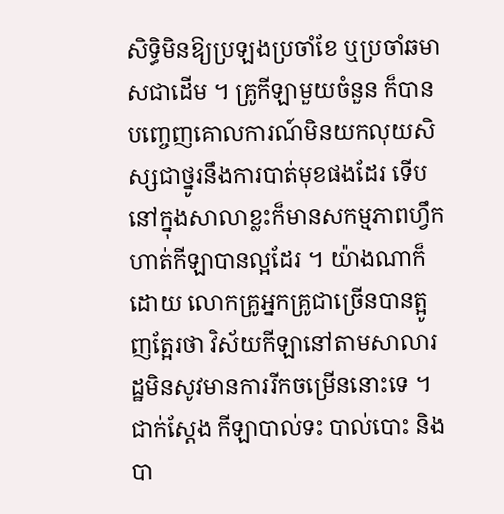សិទ្ធិមិនឱ្យប្រឡងប្រចាំខែ ឬប្រចាំឆមាសជាដើម ។ គ្រូកីឡាមួយចំនួន ក៏បានបញ្ចេញគោលការណ៍មិនយកលុយសិស្សជាថ្នូរនឹងការបាត់មុខផងដែរ ទើបនៅក្នុងសាលាខ្លះក៏មានសកម្មភាពហ្វឹកហាត់កីឡាបានល្អដែរ ។ យ៉ាងណាក៏ដោយ លោកគ្រូអ្នកគ្រូជាច្រើនបានត្អូញត្អែរថា វិស័យកីឡានៅតាមសាលារដ្ឋមិនសូវមានការរីកចម្រើននោះទេ ។
ជាក់ស្ដែង កីឡាបាល់ទះ បាល់បោះ និងបា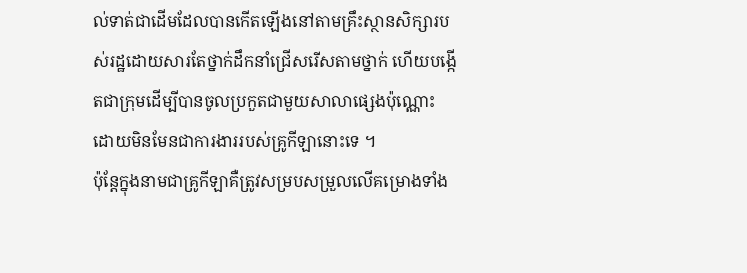ល់ទាត់ជាដើមដែលបានកើតឡើងនៅតាមគ្រឹះស្ថានសិក្សារបស់រដ្ឋដោយសារតែថ្នាក់ដឹកនាំជ្រើសរើសតាមថ្នាក់ ហើយបង្កើតជាក្រុមដើម្បីបានចូលប្រកួតជាមួយសាលាផ្សេងប៉ុណ្ណោះ ដោយមិនមែនជាការងាររបស់គ្រូកីឡានោះទេ ។
ប៉ុន្តែក្នុងនាមជាគ្រូកីឡាគឺត្រូវសម្របសម្រួលលើគម្រោងទាំង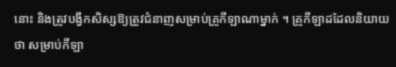នោះ និងត្រូវបង្វឹកសិស្សឱ្យត្រូវជំនាញសម្រាប់គ្រូកីឡាណាម្នាក់ ។ គ្រូកីឡាដដែលនិយាយថា សម្រាប់កីឡា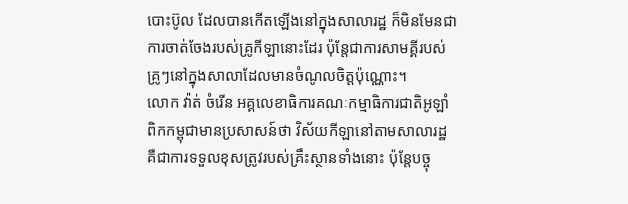បោះប៊ូល ដែលបានកើតឡើងនៅក្នុងសាលារដ្ឋ ក៏មិនមែនជាការចាត់ចែងរបស់គ្រូកីឡានោះដែរ ប៉ុន្តែជាការសាមគ្គីរបស់គ្រូៗនៅក្នុងសាលាដែលមានចំណូលចិត្តប៉ុណ្ណោះ។
លោក វ៉ាត់ ចំរើន អគ្គលេខាធិការគណៈកម្មាធិការជាតិអូឡាំពិកកម្ពុជាមានប្រសាសន៍ថា វិស័យកីឡានៅតាមសាលារដ្ឋ គឺជាការទទួលខុសត្រូវរបស់គ្រឹះស្ថានទាំងនោះ ប៉ុន្តែបច្ចុ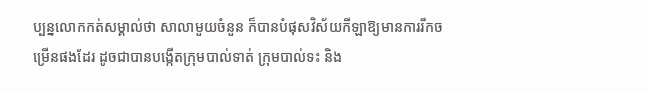ប្បន្នលោកកត់សម្គាល់ថា សាលាមួយចំនួន ក៏បានបំផុសវិស័យកីឡាឱ្យមានការរីកចម្រើនផងដែរ ដូចជាបានបង្កើតក្រុមបាល់ទាត់ ក្រុមបាល់ទះ និង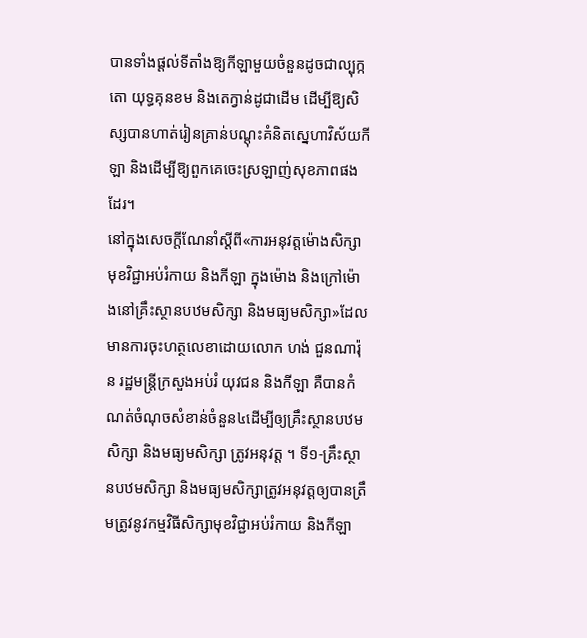បានទាំងផ្ដល់ទីតាំងឱ្យកីឡាមួយចំនួនដូចជាល្បុក្កតោ យុទ្ធគុនខម និងតេក្វាន់ដូជាដើម ដើម្បីឱ្យសិស្សបានហាត់រៀនគ្រាន់បណ្ដុះគំនិតស្នេហាវិស័យកីឡា និងដើម្បីឱ្យពួកគេចេះស្រឡាញ់សុខភាពផងដែរ។
នៅក្នុងសេចក្តីណែនាំស្តីពី«ការអនុវត្តម៉ោងសិក្សាមុខវិជ្ជាអប់រំកាយ និងកីឡា ក្នុងម៉ោង និងក្រៅម៉ោងនៅគ្រឹះស្ថានបឋមសិក្សា និងមធ្យមសិក្សា»ដែលមានការចុះហត្ថលេខាដោយលោក ហង់ ជួនណារ៉ុន រដ្ឋមន្ត្រីក្រសួងអប់រំ យុវជន និងកីឡា គឺបានកំណត់ចំណុចសំខាន់ចំនួន៤ដើម្បីឲ្យគ្រឹះស្ថានបឋមសិក្សា និងមធ្យមសិក្សា ត្រូវអនុវត្ត ។ ទី១-គ្រឹះស្ថានបឋមសិក្សា និងមធ្យមសិក្សាត្រូវអនុវត្តឲ្យបានត្រឹមត្រូវនូវកម្មវិធីសិក្សាមុខវិជ្ជាអប់រំកាយ និងកីឡា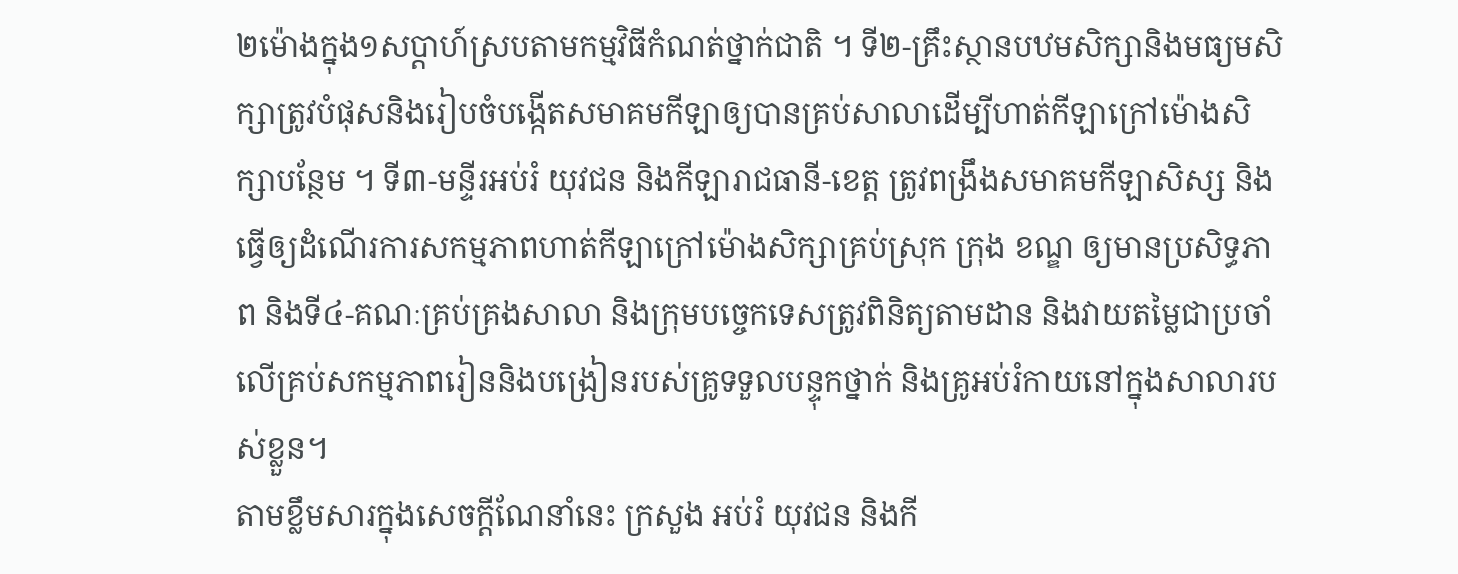២ម៉ោងក្នុង១សប្តាហ៍ស្របតាមកម្មវិធីកំណត់ថ្នាក់ជាតិ ។ ទី២-គ្រឹះស្ថានបឋមសិក្សានិងមធ្យមសិក្សាត្រូវបំផុសនិងរៀបចំបង្កើតសមាគមកីឡាឲ្យបានគ្រប់សាលាដើម្បីហាត់កីឡាក្រៅម៉ោងសិក្សាបន្ថែម ។ ទី៣-មន្ទីរអប់រំ យុវជន និងកីឡារាជធានី-ខេត្ត ត្រូវពង្រឹងសមាគមកីឡាសិស្ស និងធ្វើឲ្យដំណើរការសកម្មភាពហាត់កីឡាក្រៅម៉ោងសិក្សាគ្រប់ស្រុក ក្រុង ខណ្ឌ ឲ្យមានប្រសិទ្ធភាព និងទី៤-គណៈគ្រប់គ្រងសាលា និងក្រុមបច្ចេកទេសត្រូវពិនិត្យតាមដាន និងវាយតម្លៃជាប្រចាំលើគ្រប់សកម្មភាពរៀននិងបង្រៀនរបស់គ្រូទទួលបន្ទុកថ្នាក់ និងគ្រូអប់រំកាយនៅក្នុងសាលារបស់ខ្លួន។
តាមខ្លឹមសារក្នុងសេចក្តីណែនាំនេះ ក្រសួង អប់រំ យុវជន និងកី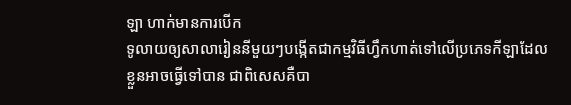ឡា ហាក់មានការបើក
ទូលាយឲ្យសាលារៀននីមួយៗបង្កើតជាកម្មវិធីហ្វឹកហាត់ទៅលើប្រភេទកីឡាដែលខ្លួនអាចធ្វើទៅបាន ជាពិសេសគឺបា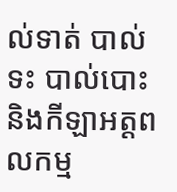ល់ទាត់ បាល់ទះ បាល់បោះ និងកីឡាអត្តពលកម្ម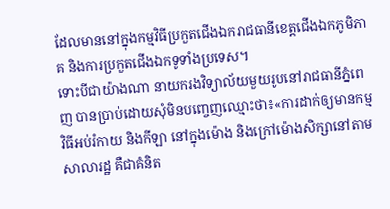ដែលមាននៅក្នុងកម្មវិធីប្រកួតជើងឯករាជធានីខេត្តជើងឯកភូមិភាគ និងការប្រកួតជើងឯកទូទាំងប្រទេស។
ទោះបីជាយ៉ាងណា នាយករងវិទ្យាល័យមួយរូបនៅរាជធានីភ្នំពេញ បានប្រាប់ដោយសុំមិនបញ្ចេញឈ្មោះថា៖«ការដាក់ឲ្យមានកម្មវិធីអប់រំកាយ និងកីឡា នៅក្នុងម៉ោង និងក្រៅម៉ោងសិក្សានៅតាមសាលារដ្ឋ គឺជាគំនិត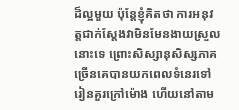ដ៏ល្អមួយ ប៉ុន្តែខ្ញុំគិតថា ការអនុវត្តជាក់ស្តែងវាមិនមែនងាយស្រួលនោះទេ ព្រោះសិស្សានុសិស្សភាគច្រើនគេបានយកពេលទំនេរទៅរៀនគួរក្រៅម៉ោង ហើយនៅតាម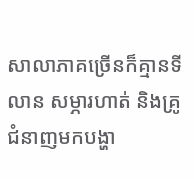សាលាភាគច្រើនក៏គ្មានទីលាន សម្ភារហាត់ និងគ្រូជំនាញមកបង្ហា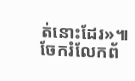ត់នោះដែរ»៕
ចែករំលែកព័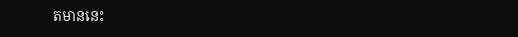តមាននេះ